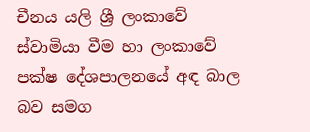චීනය යලි ශ්‍රී ලංකාවේ ස්වාමියා වීම හා ලංකාවේ පක්ෂ දේශපාලනයේ අඳ බාල බව සමග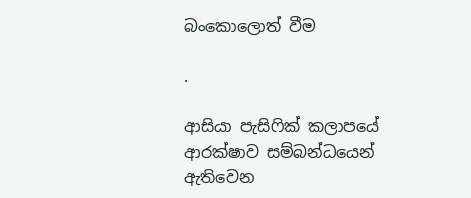බංකොලොත් වීම

.

ආසියා පැසිෆික් කලාපයේ ආරක්ෂාව සම්බන්ධයෙන් ඇතිවෙන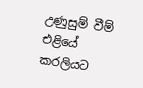උණුසුම් වීම් එළියේ කරලියට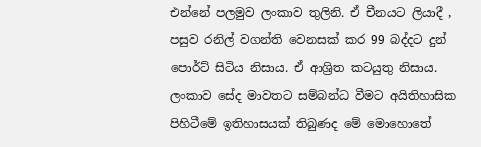එන්නේ පලමුව ලංකාව තුලිනි. ඒ චීනයට ලියාදී , පසුව රනිල් වගන්ති වෙනසක් කර 99 බද්දට දුන් පොර්ට් සිටිය නිසාය. ඒ ආශ්‍රිත කටයුතු නිසාය. ලංකාව සේද මාවතට සම්බන්ධ වීමට අයිතිහාසික පිහිටීමේ ඉතිහාසයක් තිබුණද මේ මොහොතේ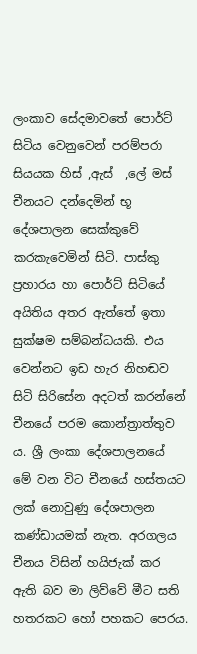ලංකාව සේදමාවතේ පොර්ට් සිටිය වෙනුවෙන් පරම්පරා සියයක හිස් ,ඇස්  ,ලේ මස් චීනයට දන්දෙමින් භූ දේශපාලන සෙක්කුවේ කරකැවෙමින් සිටි. පාස්කු ප්‍රහාරය හා පොර්ට් සිටියේ අයිතිය අතර ඇත්තේ ඉතා සුක්ෂම සම්බන්ධයකි. එය වෙන්නට ඉඩ හැර නිහඬව සිටි සිරිසේන අදටත් කරන්නේ චීනයේ පරම කොන්ත්‍රාත්තුව ය. ශ්‍රී ලංකා දේශපාලනයේ මේ වන විට චීනයේ හස්තයට ලක් නොවුණු දේශපාලන කණ්ඩායමක් නැත. අරගලය චීනය විසින් හයිජැක් කර ඇති බව මා ලිව්වේ මීට සති හතරකට හෝ පහකට පෙරය.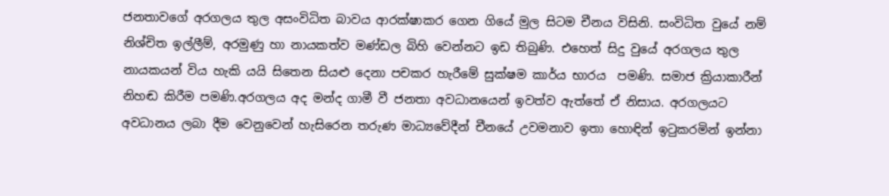ජනතාවගේ අරගලය තුල අසංවිධිත බාවය ආරක්ෂාකර ගෙන ගියේ මුල සිටම චීනය විසිනි. සංවිධිත වුයේ නම් නිශ්චිත ඉල්ලීම්, අරමුණු හා නායකත්ව මණ්ඩල බිහි වෙන්නට ඉඩ තිබුණි. එහෙත් සිදු වුයේ අරගලය තුල නායකයන් විය හැකි යයි සිතෙන සියළු දෙනා පචකර හැරීමේ සුක්ෂම කාර්ය භාරය  පමණි. සමාජ ක්‍රියාකාරීන් නිහඬ කිරීම පමණි.අරගලය අද මන්ද ගාමී වී ජනතා අවධානයෙන් ඉවත්ව ඇත්තේ ඒ නිසාය. අරගලයට අවධානය ලබා දීම වෙනුවෙන් හැසිරෙන තරුණ මාධ්‍යවේදීන් චීනයේ උවමනාව ඉතා හොඳින් ඉටුකරමින් ඉන්නා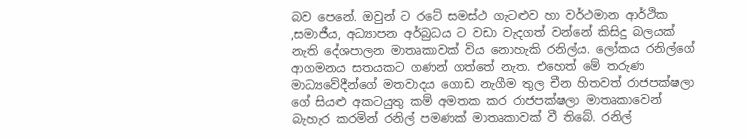බව පෙනේ. ඔවුන් ට රටේ සමස්ථ ගැටළුව හා වර්ථමාන ආර්ථික ,සමාජීය, අධ්‍යාපන අර්බුධය ට වඩා වැදගත් වන්නේ කිසිදු බලයක් නැති දේශපාලන මාතෘකාවක් විය නොහැකි රනිල්ය. ලෝකය රනිල්ගේ ආගමනය සතයකට ගණන් ගත්තේ නැත. එහෙත් මේ තරුණ මාධ්‍යවේදීන්ගේ මතවාදය ගොඩ නැගීම තුල චීන හිතවත් රාජපක්ෂලා ගේ සියළු අකටයුතු කම් අමතක කර රාජපක්ෂලා මාතෘකාවෙන් බැහැර කරමින් රනිල් පමණක් මාතෘකාවක් වී තිබේ. රනිල්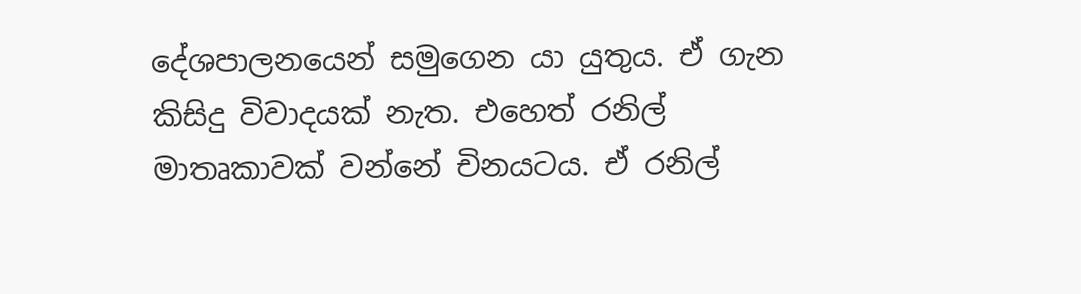දේශපාලනයෙන් සමුගෙන යා යුතුය. ඒ ගැන කිසිදු විවාදයක් නැත. එහෙත් රනිල් මාතෘකාවක් වන්නේ චිනයටය. ඒ රනිල්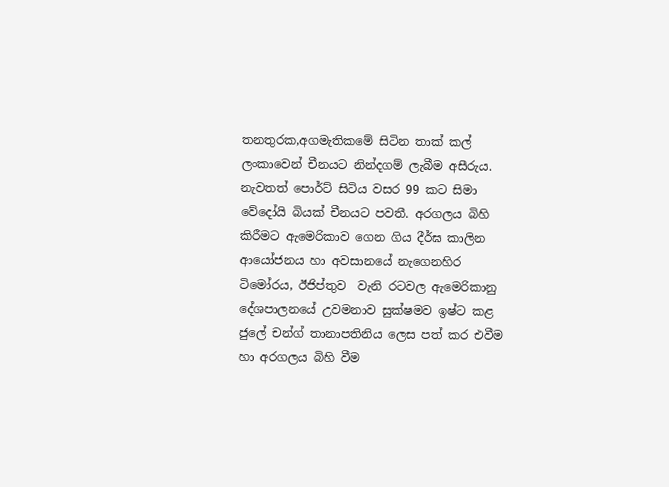තනතුරක,අගමැතිකමේ සිටින තාක් කල් ලංකාවෙන් චීනයට නින්දගම් ලැබීම අසීරුය. නැවතත් පොර්ට් සිටිය වසර 99 කට සිමා වේදෝයි බියක් චීනයට පවතී. අරගලය බිහි කිරීමට ඇමෙරිකාව ගෙන ගිය දීර්ඝ කාලින ආයෝජනය හා අවසානයේ නැගෙනහිර ටිමෝරය, ඊජිප්තුව  වැනි රටවල ඇමෙරිකානු දේශපාලනයේ උවමනාව සුක්ෂමව ඉෂ්ට කළ ජුලේ චන්ග් තානාපතිනිය ලෙස පත් කර එවීම හා අරගලය බිහි වීම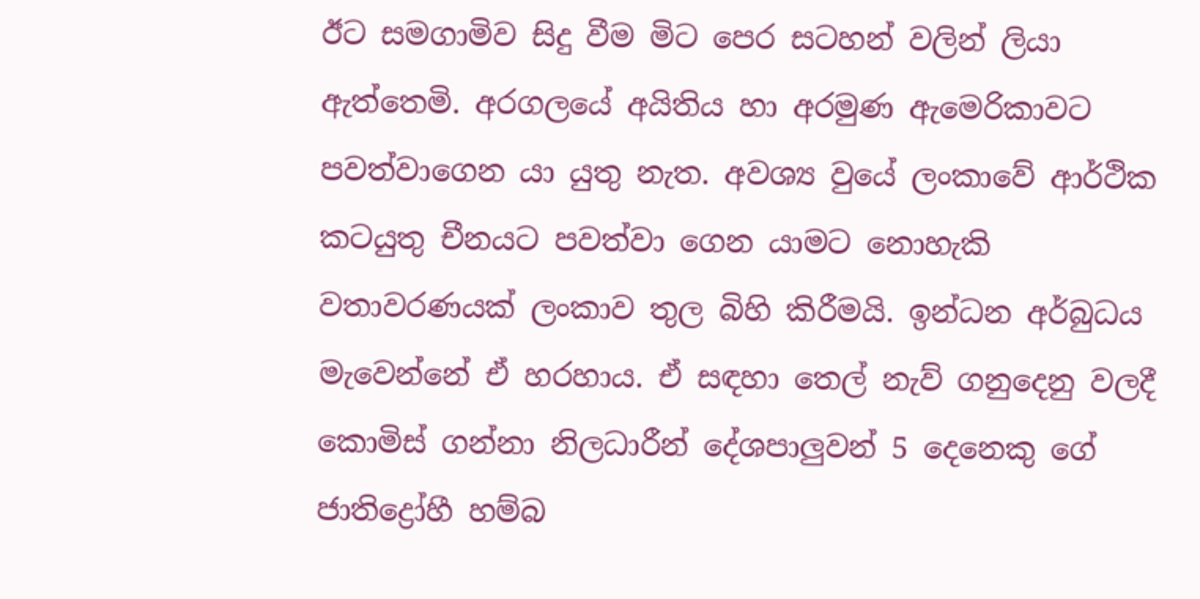ඊට සමගාමිව සිදු වීම මිට පෙර සටහන් වලින් ලියා ඇත්තෙමි. අරගලයේ අයිතිය හා අරමුණ ඇමෙරිකාවට පවත්වාගෙන යා යුතු නැත. අවශ්‍ය වුයේ ලංකාවේ ආර්ථික කටයුතු චීනයට පවත්වා ගෙන යාමට නොහැකි වතාවරණයක් ලංකාව තුල බිහි කිරීමයි. ඉන්ධන අර්බුධය මැවෙන්නේ ඒ හරහාය. ඒ සඳහා තෙල් නැව් ගනුදෙනු වලදී කොමිස් ගන්නා නිලධාරීන් දේශපාලුවන් 5 දෙනෙකු ගේ ජාතිද්‍රෝහී හම්බ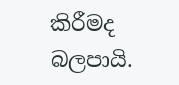කිරීමද බලපායි.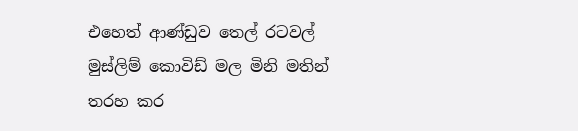එහෙත් ආණ්ඩුව තෙල් රටවල් මුස්ලිම් කොවිඩ් මල මිනි මතින් තරහ කර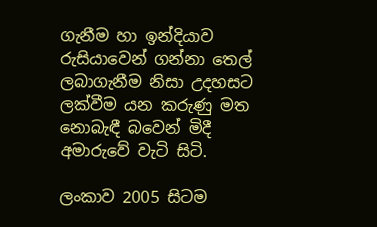ගැනීම හා ඉන්දියාව රුසියාවෙන් ගන්නා තෙල් ලබාගැනීම නිසා උදහසට ලක්වීම යන කරුණු මත නොබැඳී බවෙන් මිදී අමාරුවේ වැටි සිටි.

ලංකාව 2005 සිටම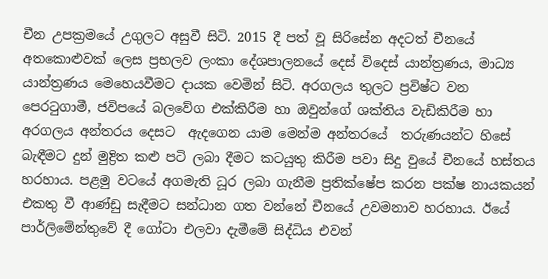චීන උපක්‍රමයේ උගුලට අසුවී සිටි. 2015 දී පත් වූ සිරිසේන අදටත් චීනයේ අතකොළුවක් ලෙස ප්‍රභලව ලංකා දේශපාලනයේ දෙස් විදෙස් යාන්ත්‍රණය, මාධ්‍ය යාන්ත්‍රණය මෙහෙයවීමට දායක වෙමින් සිටි. අරගලය තුලට ප්‍රවිෂ්ට වන පෙරටුගාමී, ජවිපයේ බලවේග එක්කිරීම හා ඔවුන්ගේ ශක්තිය වැඩිකිරීම හා අරගලය අන්තරය දෙසට  ඇදගෙන යාම මෙන්ම අන්තරයේ  තරුණයන්ට හිසේ බැඳීමට දුන් මුද්‍රිත කළු පටි ලබා දීමට කටයුතු කිරීම පවා සිදු වුයේ චීනයේ හස්තය හරහාය. පළමු වටයේ අගමැති ධූර ලබා ගැනීම ප්‍රතික්ෂේප කරන පක්ෂ නායකයන් එකතු වී ආණ්ඩු සැදීමට සන්ධාන ගත වන්නේ චීනයේ උවමනාව හරහාය. ඊයේ පාර්ලිමේන්තුවේ දී ගෝටා එලවා දැමීමේ සිද්ධිය එවන්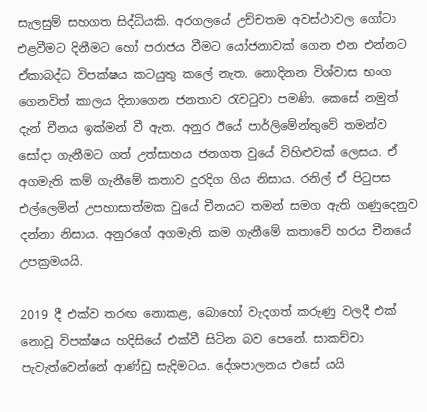සැලසුම් සහගත සිද්ධියකි. අරගලයේ උච්චතම අවස්ථාවල ගෝටා එළවීමට දිනීමට හෝ පරාජය වීමට යෝජනාවක් ගෙන එන එන්නට ඒකාබද්ධ විපක්ෂය කටයුතු කලේ නැත. නොදිනන විශ්වාස භංග ගෙනවිත් කාලය දිනාගෙන ජනතාව රැවටුවා පමණි. කෙසේ නමුත් දැන් චීනය ඉක්මන් වී ඇත. අනුර ඊයේ පාර්ලිමේන්තුවේ තමන්ව සෝදා ගැනීමට ගත් උත්සාහය ජනගත වුයේ විහිළුවක් ලෙසය. ඒ අගමැති කම් ගැනීමේ කතාව දුරදිග ගිය නිසාය. රනිල් ඒ පිටුපස එල්ලෙමින් උපහාසාත්මක වුයේ චීනයට තමන් සමග ඇති ගණුදෙනුව දන්නා නිසාය. අනුරගේ අගමැති කම ගැනීමේ කතාවේ හරය චීනයේ උපක්‍රමයයි.

2019 දී එක්ව තරඟ නොකළ, බොහෝ වැදගත් කරුණු වලදී එක්  නොවූ විපක්ෂය හදිසියේ එක්වී සිටින බව පෙනේ. සාකච්චා පැවැත්වෙන්නේ ආණ්ඩු සැදිමටය. දේශපාලනය එසේ යයි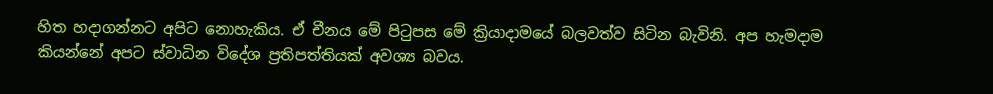හිත හදාගන්නට අපිට නොහැකිය. ඒ චීනය මේ පිටුපස මේ ක්‍රියාදාමයේ බලවත්ව සිටින බැවිනි. අප හැමදාම කියන්නේ අපට ස්වාධින විදේශ ප්‍රතිපත්තියක් අවශ්‍ය බවය.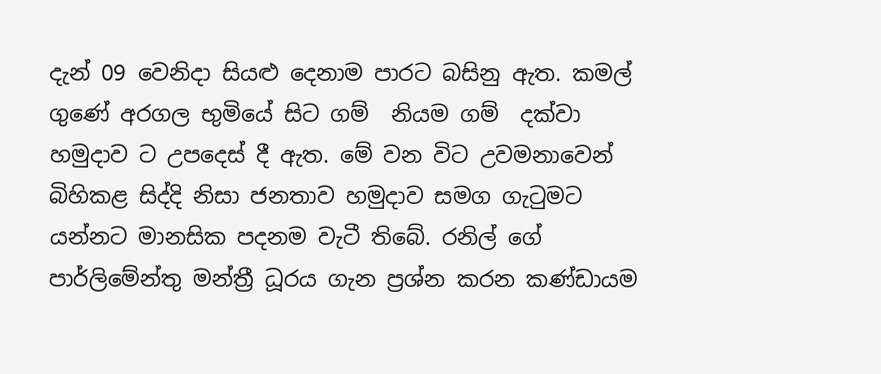දැන් 09 වෙනිදා සියළු දෙනාම පාරට බසිනු ඇත. කමල් ගුණේ අරගල භුමියේ සිට ගම්  නියම ගම්  දක්වා හමුදාව ට උපදෙස් දී ඇත. මේ වන විට උවමනාවෙන් බිහිකළ සිද්දි නිසා ජනතාව හමුදාව සමග ගැටුමට යන්නට මානසික පදනම වැටී තිබේ. රනිල් ගේ පාර්ලිමේන්තු මන්ත්‍රී ධූරය ගැන ප්‍රශ්න කරන කණ්ඩායම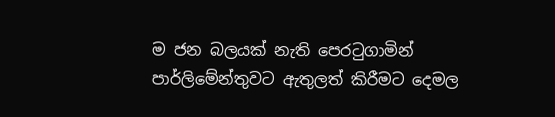ම ජන බලයක් නැති පෙරටුගාමින් පාර්ලිමේන්තුවට ඇතුලත් කිරීමට දෙමල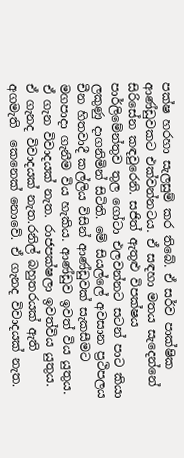පක්ෂ හරහා සැලසුම් කර තිබේ. ඒ සර්ව පාක්ෂික ආණ්ඩුවකට එක්වන්නටය. ඒ සඳහා මතය සැදෙන්නේ සිරිසේන කඳවුරෙනි. සජිත් ඇතුළු විපක්ෂය පාර්ලිමේන්තුව තුල ගෝටා එලවන්නට සටන් පාට කියා ලකුණු දාගනිමින් සිටිති. මේ සියල්ලේ අවසාන ප්‍රථිපලය චීන හිතවාදී කල්ලිය විසින් ආණ්ඩුවක් සැකසීමට මගපාදා ගැනීම විය හැකිය. ආණ්ඩුව ඉවත් විය යුතුය. ඒ ගැන විවාදයක් නැත. රාජපක්ෂලා ඉවත්විය යුතුය. ඒ ගැනද විවාදයක් නැත.රනිල් බහුතරයක් ඇති   අගමැති  කෙනෙක් නොවේ. ඒ ගැනද විවාදයක් නැත.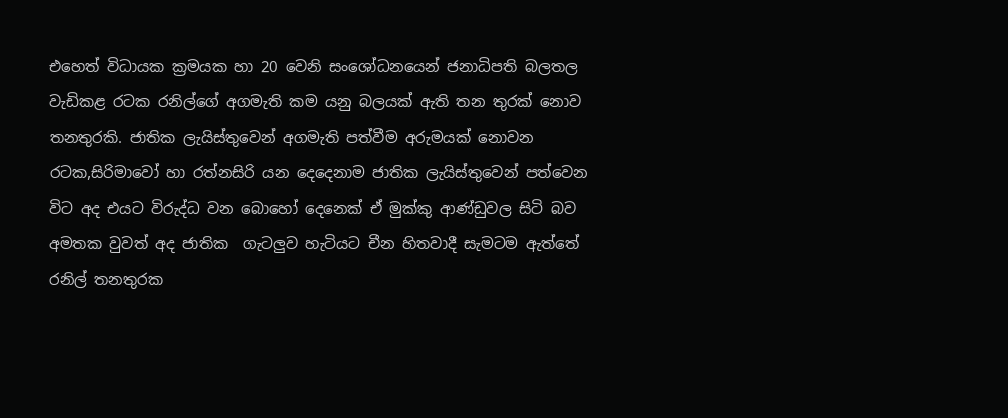එහෙත් විධායක ක්‍රමයක හා 20 වෙනි සංශෝධනයෙන් ජනාධිපති බලතල වැඩිකළ රටක රනිල්ගේ අගමැති කම යනු බලයක් ඇති තන තුරක් නොව තනතුරකි. ජාතික ලැයිස්තුවෙන් අගමැති පත්වීම අරුමයක් නොවන රටක,සිරිමාවෝ හා රත්නසිරි යන දෙදෙනාම ජාතික ලැයිස්තුවෙන් පත්වෙන විට අද එයට විරුද්ධ වන බොහෝ දෙනෙක් ඒ මුක්කු ආණ්ඩුවල සිටි බව අමතක වුවත් අද ජාතික  ගැටලුව හැටියට චීන හිතවාදී සැමටම ඇත්තේ රනිල් තනතුරක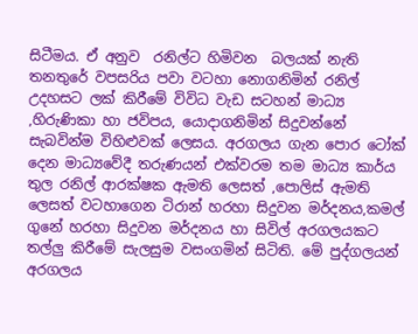සිටීමය. ඒ අනුව  රනිල්ට හිමිවන  බලයක් නැති  තනතුරේ වපසරිය පවා වටහා නොගනිමින් රනිල් උදහසට ලක් කිරීමේ විවිධ වැඩ සටහන් මාධ්‍ය ,හිරුණිකා හා ජවිපය, යොදාගනිමින් සිදුවන්නේ සැබවින්ම විහිළුවක් ලෙසය. අරගලය ගැන පොර ටෝක් දෙන මාධ්‍යවේදී තරුණයන් එක්වරම තම මාධ්‍ය කාර්ය තුල රනිල් ආරක්ෂක ඇමති ලෙසත් ,පොලිස් ඇමති ලෙසත් වටහාගෙන ටිරාන් හරහා සිදුවන මර්දනය,කමල් ගුනේ හරහා සිදුවන මර්දනය හා සිවිල් අරගලයකට තල්ලු කිරීමේ සැලසුම වසංගමින් සිටිති. මේ පුද්ගලයන් අරගලය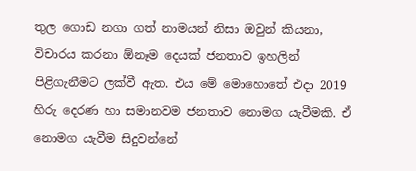තුල ගොඩ නගා ගත් නාමයන් නිසා ඔවුන් කියනා, විචාරය කරනා ඕනෑම දෙයක් ජනතාව ඉහලින් පිළිගැනීමට ලක්වී ඇත. එය මේ මොහොතේ එදා 2019 හිරු දෙරණ හා සමානවම ජනතාව නොමග යැවීමකි. ඒ නොමග යැවීම සිදුවන්නේ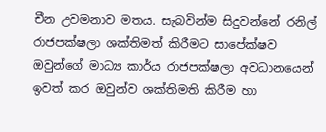චීන උවමනාව මතය. සැබවින්ම සිදුවන්නේ රනිල් රාජපක්ෂලා ශක්තිමත් කිරීමට සාපේක්ෂව ඔවුන්ගේ මාධ්‍ය කාර්ය රාජපක්ෂලා අවධානයෙන් ඉවත් කර ඔවුන්ව ශක්තිමති කිරීම හා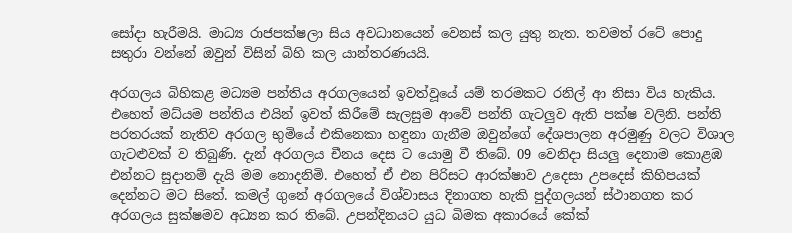සෝදා හැරීමයි. මාධ්‍ය රාජපක්ෂලා සිය අවධානයෙන් වෙනස් කල යුතු නැත. තවමත් රටේ පොදු සතුරා වන්නේ ඔවුන් විසින් බිහි කල යාන්තරණයයි.

අරගලය බිහිකළ මධ්‍යම පන්තිය අරගලයෙන් ඉවත්වූයේ යම් තරමකට රනිල් ආ නිසා විය හැකිය. එහෙත් මධ්යම පන්තිය එයින් ඉවත් කිරීමේ සැලසුම ආවේ පන්ති ගැටලුව ඇති පක්ෂ වලිනි. පන්ති පරතරයක් නැතිව අරගල භුමියේ එකිනෙකා හඳුනා ගැනීම ඔවුන්ගේ දේශපාලන අරමුණු වලට විශාල ගැටළුවක් ව තිබුණි. දැන් අරගලය චීනය දෙස ට යොමු වී තිබේ. 09 වෙනිදා සියලු දෙනාම කොළඹ එන්නට සුදානම් දැයි මම නොදනිමි. එහෙත් ඒ එන පිරිසට ආරක්ෂාව උදෙසා උපදෙස් කිහිපයක් දෙන්නට මට සිතේ. කමල් ගුනේ අරගලයේ විශ්වාසය දිනාගත හැකි පුද්ගලයන් ස්ථානගත කර අරගලය සුක්ෂමව අධ්‍යන කර තිබේ. උපන්දිනයට යුධ බිමක අකාරයේ කේක්‌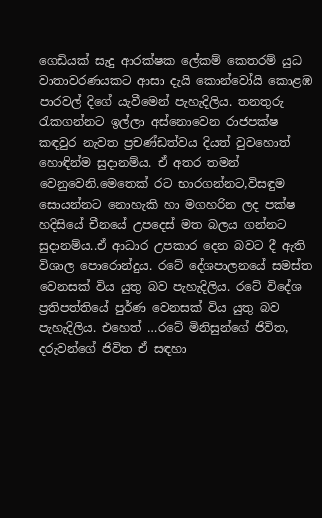ගෙඩියක් සැදු ආරක්ෂක ලේකම් කෙතරම් යුධ වාතාවරණයකට ආසා දැයි කොන්වෝයි කොළඹ පාරවල් දිගේ යැවීමෙන් පැහැදිලිය. තනතුරු රැකගන්නට ඉල්ලා අස්නොවෙන රාජපක්ෂ කඳවුර නැවත ප්‍රචණ්ඩත්වය දියත් වුවහොත් හොඳින්ම සුදානම්ය. ඒ අතර තමන් වෙනුවෙනි.මෙතෙක් රට භාරගන්නට,විසඳුම සොයන්නට නොහැකි හා මගහරින ලද පක්ෂ හදිසියේ චීනයේ උපදෙස් මත බලය ගන්නට සුදානම්ය..ඒ ආධාර උපකාර දෙන බවට දී ඇති විශාල පොරොන්දුය. රටේ දේශපාලනයේ සමස්ත වෙනසක් විය යුතු බව පැහැදිලිය. රටේ විදේශ ප්‍රතිපත්තියේ පුර්ණ වෙනසක් විය යුතු බව පැහැදිලිය. එහෙත් …රටේ මිනිසුන්ගේ ජිවිත, දරුවන්ගේ ජිවිත ඒ සඳහා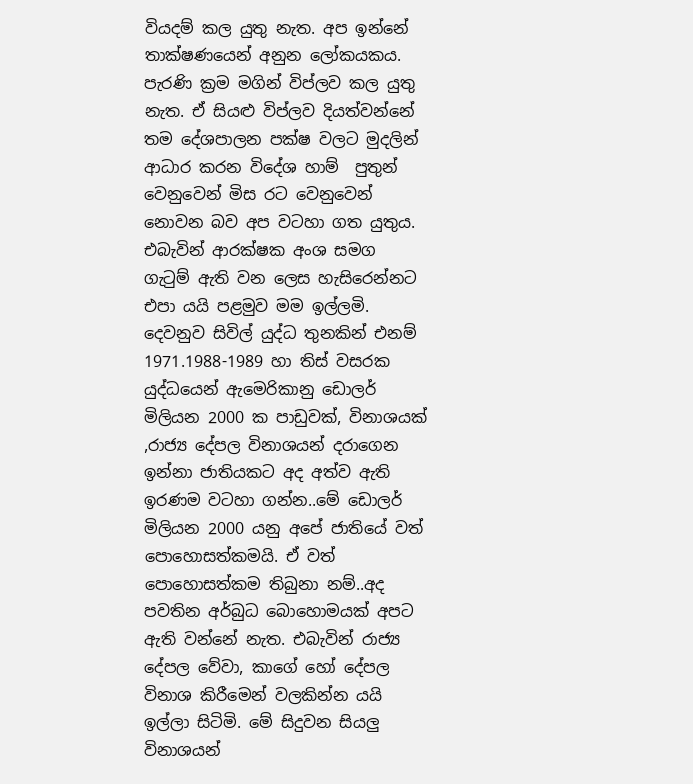වියදම් කල යුතු නැත. අප ඉන්නේ තාක්ෂණයෙන් අනුන ලෝකයකය. පැරණි ක්‍රම මගින් විප්ලව කල යුතු නැත. ඒ සියළු විප්ලව දියත්වන්නේ තම දේශපාලන පක්ෂ වලට මුදලින් ආධාර කරන විදේශ හාම්  පුතුන් වෙනුවෙන් මිස රට වෙනුවෙන් නොවන බව අප වටහා ගත යුතුය. එබැවින් ආරක්ෂක අංශ සමග ගැටුම් ඇති වන ලෙස හැසිරෙන්නට එපා යයි පළමුව මම ඉල්ලමි. දෙවනුව සිවිල් යුද්ධ තුනකින් එනම් 1971.1988-1989 හා තිස් වසරක යුද්ධයෙන් ඇමෙරිකානු ඩොලර් මිලියන 2000 ක පාඩුවක්, විනාශයක් ,රාජ්‍ය දේපල විනාශයන් දරාගෙන ඉන්නා ජාතියකට අද අත්ව ඇති ඉරණම වටහා ගන්න..මේ ඩොලර් මිලියන 2000 යනු අපේ ජාතියේ වත් පොහොසත්කමයි. ඒ වත් පොහොසත්කම තිබුනා නම්..අද පවතින අර්බුධ බොහොමයක් අපට ඇති වන්නේ නැත. එබැවින් රාජ්‍ය දේපල වේවා, කාගේ හෝ දේපල විනාශ කිරීමෙන් වලකින්න යයි ඉල්ලා සිටිමි. මේ සිදුවන සියලු විනාශයන්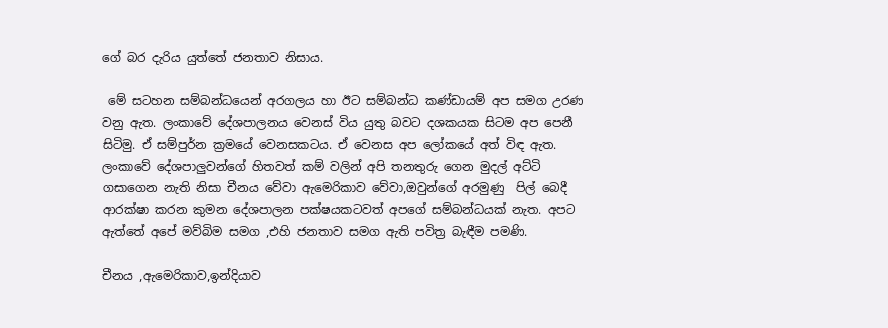ගේ බර දැරිය යුත්තේ ජනතාව නිසාය.

 මේ සටහන සම්බන්ධයෙන් අරගලය හා ඊට සම්බන්ධ කණ්ඩායම් අප සමග උරණ වනු ඇත. ලංකාවේ දේශපාලනය වෙනස් විය යුතු බවට දශකයක සිටම අප පෙනී සිටිමු. ඒ සම්පුර්න ක්‍රමයේ වෙනසකටය. ඒ වෙනස අප ලෝකයේ අත් විඳ ඇත. ලංකාවේ දේශපාලුවන්ගේ හිතවත් කම් වලින් අපි තනතුරු ගෙන මුදල් අට්ටි ගසාගෙන නැති නිසා චීනය වේවා ඇමෙරිකාව වේවා,ඔවුන්ගේ අරමුණු  පිල් බෙදී ආරක්ෂා කරන කුමන දේශපාලන පක්ෂයකටවත් අපගේ සම්බන්ධයක් නැත. අපට ඇත්තේ අපේ මව්බිම සමග ,එහි ජනතාව සමග ඇති පවිත්‍ර බැඳීම පමණි.

චීනය ,ඇමෙරිකාව,ඉන්දියාව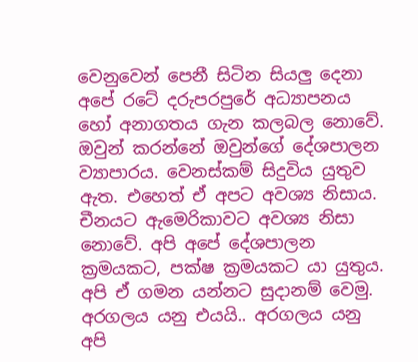වෙනුවෙන් පෙනී සිටින සියලු දෙනා අපේ රටේ දරුපරපුරේ අධ්‍යාපනය හෝ අනාගතය ගැන කලබල නොවේ. ඔවුන් කරන්නේ ඔවුන්ගේ දේශපාලන ව්‍යාපාරය. වෙනස්කම් සිදුවිය යුතුව ඇත. එහෙත් ඒ අපට අවශ්‍ය නිසාය. චීනයට ඇමෙරිකාවට අවශ්‍ය නිසා නොවේ. අපි අපේ දේශපාලන ක්‍රමයකට, පක්ෂ ක්‍රමයකට යා යුතුය. අපි ඒ ගමන යන්නට සුදානම් වෙමු. අරගලය යනු එයයි.. අරගලය යනු අපි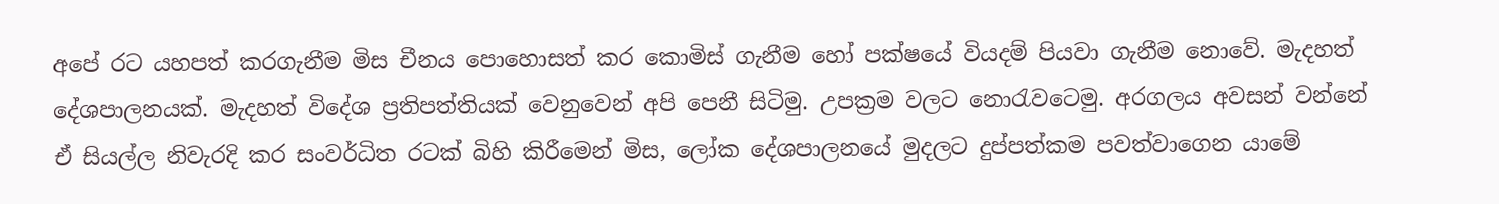අපේ රට යහපත් කරගැනීම මිස චීනය පොහොසත් කර කොමිස් ගැනීම හෝ පක්ෂයේ වියදම් පියවා ගැනීම නොවේ. මැදහත් දේශපාලනයක්. මැදහත් විදේශ ප්‍රතිපත්තියක් වෙනුවෙන් අපි පෙනී සිටිමු. උපක්‍රම වලට නොරැවටෙමු. අරගලය අවසන් වන්නේ ඒ සියල්ල නිවැරදි කර සංවර්ධිත රටක් බිහි කිරීමෙන් මිස, ලෝක දේශපාලනයේ මුදලට දුප්පත්කම පවත්වාගෙන යාමේ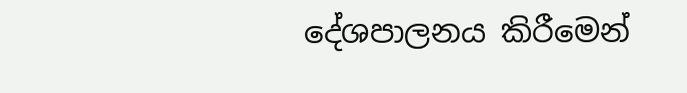දේශපාලනය කිරීමෙන්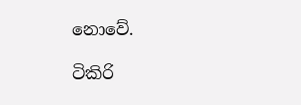නොවේ.

ටිකිරි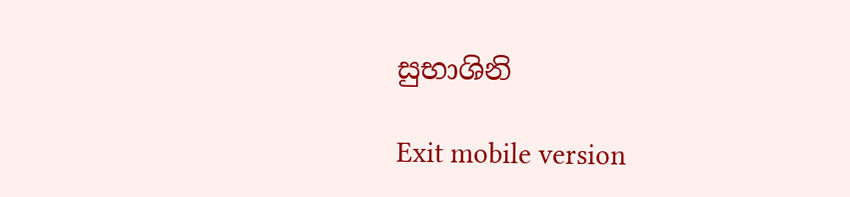සුභාශිනි

Exit mobile version